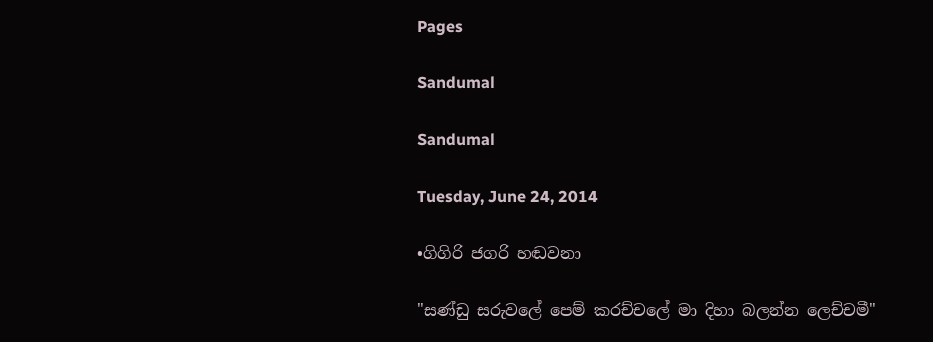Pages

Sandumal

Sandumal

Tuesday, June 24, 2014

•ගිගිරි ජගරි හඬවනා

"සණ්ඩු සරුවලේ පෙම් කරච්චලේ මා දිහා බලන්න ලෙච්චමී"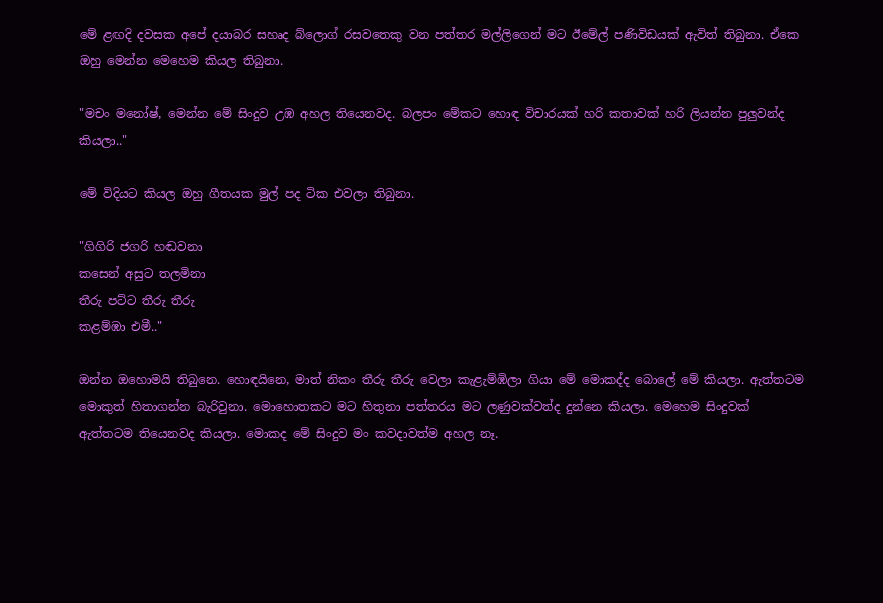මේ ළඟදි දවසක අපේ දයාබර සහෘද බ්ලොග් රසවතෙකු වන පත්තර මල්ලිගෙන් මට ඊමේල් පණිවිඩයක් ඇවිත් තිබුනා. ඒකෙ ඔහු මෙන්න මෙහෙම කියල තිබුනා.

"මචං මනෝෂ්, මෙන්න මේ සිංදුව උඹ අහල තියෙනවද. බලපං මේකට හොඳ විචාරයක් හරි කතාවක් හරි ලියන්න පුලුවන්ද කියලා.."

මේ විදියට කියල ඔහු ගීතයක මුල් පද ටික එවලා තිබුනා.

"ගිගිරි ජගරි හඬවනා
කසෙන් අසුට තලමිනා
තීරු පට්ට තීරු තීරු
කළම්ඹා එමී.."

ඔන්න ඔහොමයි තිබුනෙ. හොඳයිනෙ, මාත් නිකං තීරු තීරු වෙලා කැළැම්ඹිලා ගියා මේ මොකද්ද බොලේ මේ කියලා. ඇත්තටම මොකුත් හිතාගන්න බැරිවුනා. මොහොතකට මට හිතුනා පත්තරය මට ලණුවක්වත්ද දුන්නෙ කියලා. මෙහෙම සිංදුවක් ඇත්තටම තියෙනවද කියලා. මොකද මේ සිංදුව මං කවදාවත්ම අහල නෑ.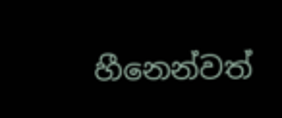හීනෙන්වත්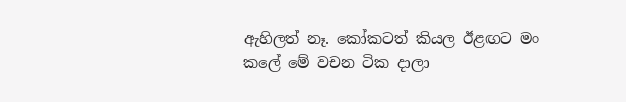ඇහිලත් නෑ. කෝකටත් කියල ඊළඟට මං කලේ මේ වචන ටික දාලා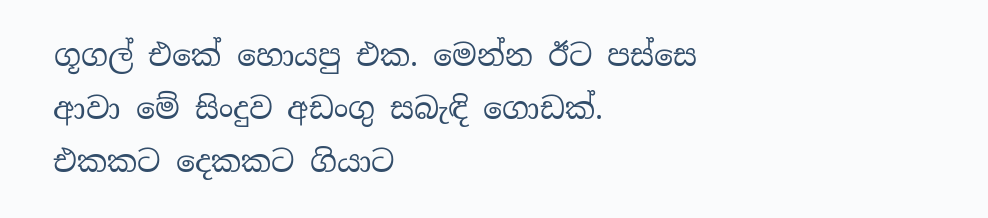ගූගල් එකේ හොයපු එක. මෙන්න ඊට පස්සෙ ආවා මේ සිංදුව අඩංගු සබැඳි ගොඩක්. එකකට දෙකකට ගියාට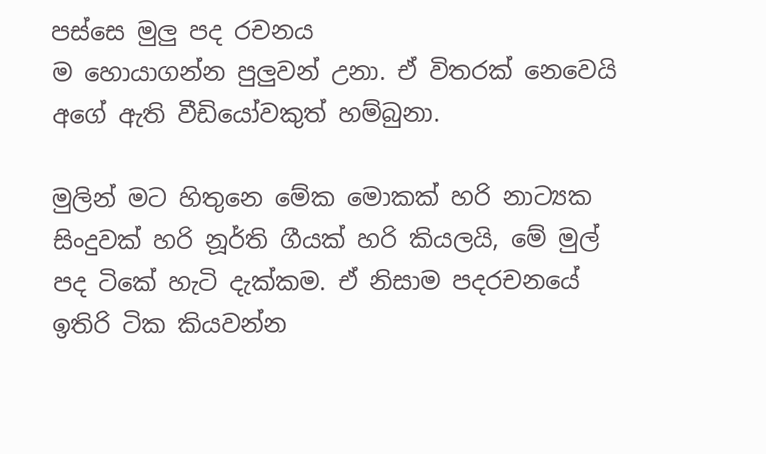පස්සෙ මුලු පද රචනය
ම හොයාගන්න පුලුවන් උනා. ඒ විතරක් නෙවෙයි අගේ ඇති වීඩියෝවකුත් හම්බුනා.

මුලින් මට හිතුනෙ මේක මොකක් හරි නාට්‍යක සිංදුවක් හරි නූර්ති ගීයක් හරි කියලයි, මේ මුල් පද ටිකේ හැටි දැක්කම. ඒ නිසාම පදරචනයේ ඉතිරි ටික කියවන්න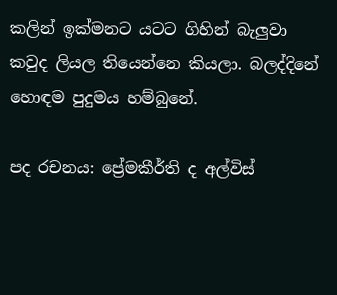කලින් ඉක්මනට යටට ගිහින් බැලුවා කවුද ලියල තියෙන්නෙ කියලා. බලද්දිනේ හොඳම පුදුමය හම්බුනේ.

පද රචනය: ප්‍රේමකීර්ති ද අල්විස්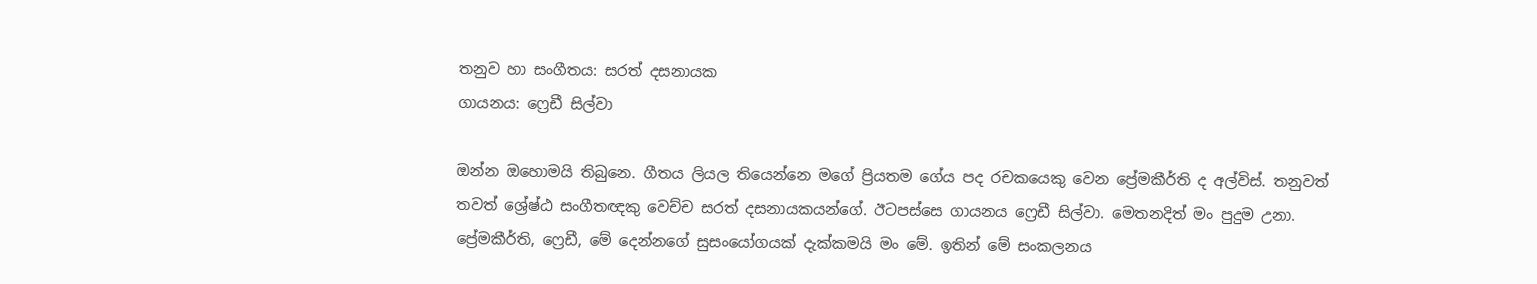තනුව හා සංගීතය: සරත් දසනායක
ගායනය: ෆ්‍රෙඩී සිල්වා

ඔන්න ඔහොමයි තිබුනෙ. ගීතය ලියල තියෙන්නෙ මගේ ප්‍රියතම ගේය පද රචකයෙකු වෙන ප්‍රේමකීර්ති ද අල්විස්. තනුවත් තවත් ශ්‍රේෂ්ඨ සංගීතඥකු වෙච්ච සරත් දසනායකයන්ගේ. ඊටපස්සෙ ගායනය ෆ්‍රෙඩී සිල්වා. මෙතනදිත් මං පුදුම උනා. ප්‍රේමකීර්ති, ෆ්‍රෙඩී, මේ දෙන්නගේ සුසංයෝගයක් දැක්කමයි මං මේ. ඉතින් මේ සංකලනය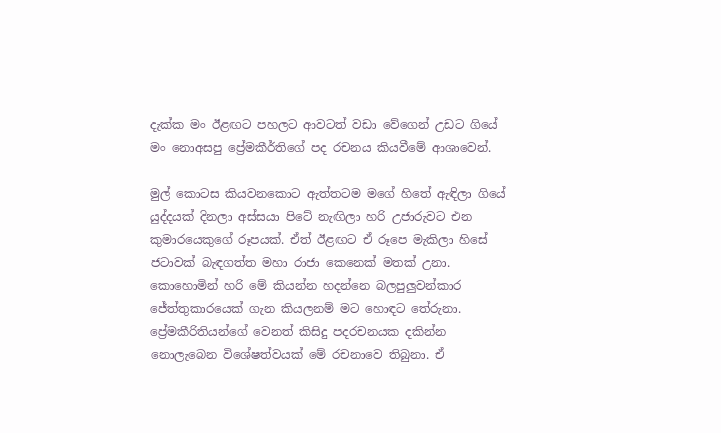දැක්ක මං ඊළඟට පහලට ආවටත් වඩා වේගෙන් උඩට ගියේ මං නොඅසපු ප්‍රේමකීර්තිගේ පද රචනය කියවීමේ ආශාවෙන්.

මුල් කොටස කියවනකොට ඇත්තටම මගේ හිතේ ඇඳිලා ගියේ යුද්දයක් දිනලා අස්සයා පිටේ නැඟිලා හරි උජාරුවට එන කුමාරයෙකුගේ රූපයක්. ඒත් ඊළඟට ඒ රූපෙ මැකිලා හිසේ ජටාවක් බැඳගත්ත මහා රාජා කෙනෙක් මතක් උනා. කොහොමින් හරි මේ කියන්න හදන්නෙ බලපුලුවන්කාර ජේත්තුකාරයෙක් ගැන කියලනම් මට හොඳට තේරුනා. ප්‍රේමකීරිතියන්ගේ වෙනත් කිසිදු පදරචනයක දකින්න නොලැබෙන විශේෂත්වයක් මේ රචනාවෙ තිබුනා. ඒ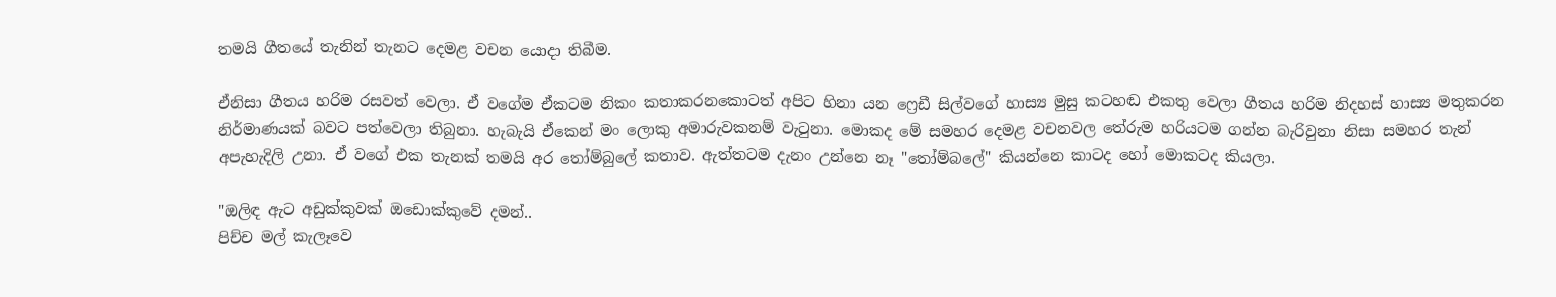තමයි ගීතයේ තැනින් තැනට දෙමළ වචන යොදා තිබීම.

ඒනිසා ගීතය හරිම රසවත් වෙලා. ඒ වගේම ඒකටම නිකං කතාකරනකොටත් අපිට හිනා යන ෆ්‍රෙඩී සිල්වගේ හාස්‍ය මුසු කටහඬ එකතු වෙලා ගීතය හරිම නිදහස් හාස්‍ය මතුකරන නිර්මාණයක් බවට පත්වෙලා තිබුනා. හැබැයි ඒකෙන් මං ලොකු අමාරුවකනම් වැටුනා. මොකද මේ සමහර දෙමළ වචනවල තේරුම හරියටම ගන්න බැරිවුනා නිසා සමහර තැන් අපැහැදිලි උනා. ඒ වගේ එක තැනක් තමයි අර තෝම්බුලේ කතාව. ඇත්තටම දැනං උන්නෙ නෑ "තෝම්බලේ" කියන්නෙ කාටද හෝ මොකටද කියලා.

"ඔලිඳ ඇට අඩුක්කුවක් ඔඩොක්කුවේ දමන්..
පිච්ච මල් කැලෑවෙ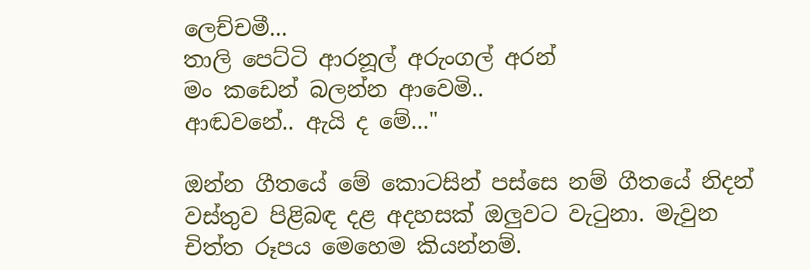ලෙච්චමී...
තාලි පෙට්ටි ආරනූල් අරුංගල් අරන්
මං කඩෙන් බලන්න ආවෙමි..
ආඬවනේ.. ඇයි ද මේ..."

ඔන්න ගීතයේ මේ කොටසින් පස්සෙ නම් ගීතයේ නිදන් වස්තුව පිළිබඳ දළ අදහසක් ඔලුවට වැටුනා. මැවුන චිත්ත රූපය මෙහෙම කියන්නම්.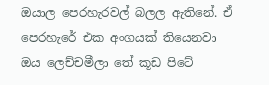ඔයාල පෙරහැරවල් බලල ඇතිනේ. ඒ පෙරහැරේ එක අංගයක් තියෙනවා ඔය ලෙච්චමීලා තේ කූඩ පිටේ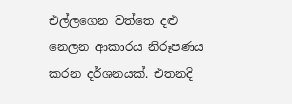එල්ලගෙන වත්තෙ දළු නෙලන ආකාරය නිරූපණය කරන දර්ශනයක්. එතනදි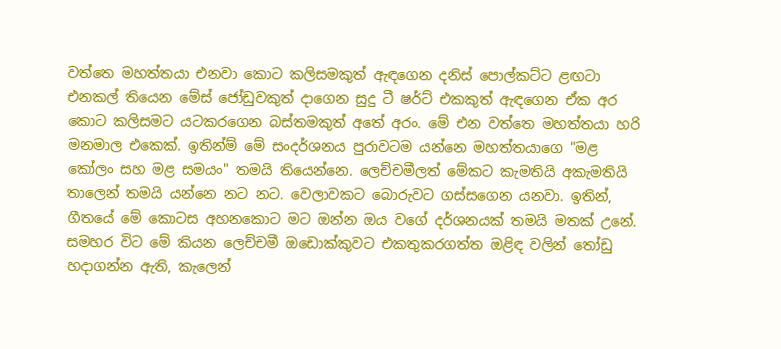වත්තෙ මහත්තයා එනවා කොට කලිසමකුත් ඇඳගෙන දනිස් පොල්කට්ට ළඟටා එනකල් තියෙන මේස් ජෝඩුවකුත් දාගෙන සුදු ටී ෂර්ට් එකකුත් ඇඳගෙන ඒක අර කොට කලිසමට යටකරගෙන බස්තමකුත් අතේ අරං. මේ එන වත්තෙ මහත්තයා හරි මනමාල එකෙක්. ඉතින්ම් මේ සංදර්ශනය පුරාවටම යන්නෙ මහත්තයාගෙ "මළ කෝලං සහ මළ සමයං" තමයි තියෙන්නෙ. ලෙච්චමීලත් මේකට කැමතියි අකැමතියි තාලෙන් තමයි යන්නෙ නට නට. වෙලාවකට බොරුවට ගස්සගෙන යනවා. ඉතින්, ගීතයේ මේ කොටස අහනකොට මට ඔන්න ඔය වගේ දර්ශනයක් තමයි මතක් උනේ. සමහර විට මේ කියන ලෙච්චමී ඔඩොක්කුවට එකතුකරගත්ත ඔළිඳ වලින් තෝඩු හදාගන්න ඇති, කැලෙන්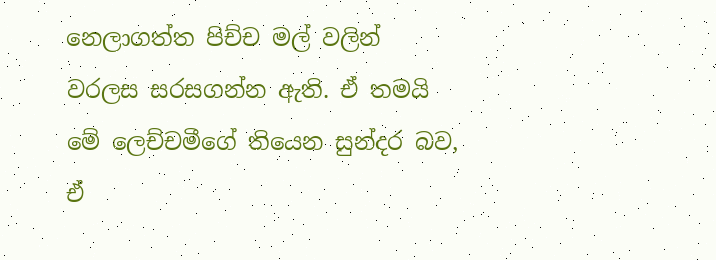නෙලාගත්ත පිච්ච මල් වලින් වරලස සරසගන්න ඇති. ඒ තමයි මේ ලෙච්චමීගේ තියෙන සුන්දර බව, ඒ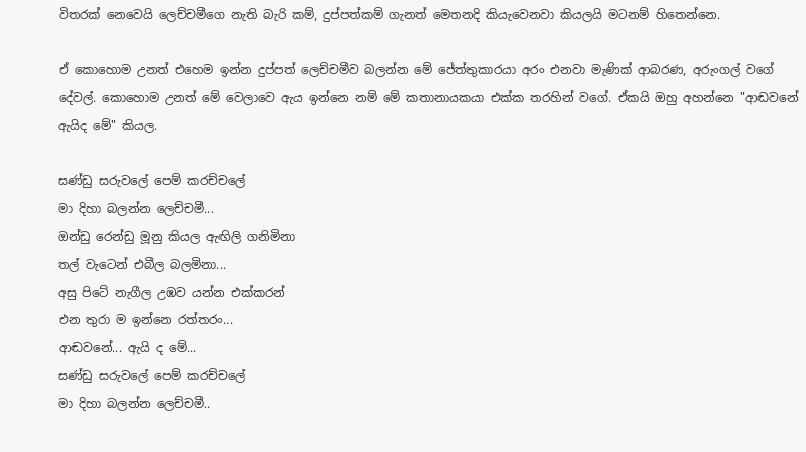විතරක් නෙවෙයි ලෙච්චමීගෙ නැති බැරි කම්, දුප්පත්කම් ගැනත් මෙතනදි කියැවෙනවා කියලයි මටනම් හිතෙන්නෙ.

ඒ කොහොම උනත් එහෙම ඉන්න දුප්පත් ලෙච්චමීව බලන්න මේ ජේත්තුකාරයා අරං එනවා මැණික් ආබරණ, අරුංගල් වගේ දේවල්. කොහොම උනත් මේ වෙලාවෙ ඇය ඉන්නෙ නම් මේ කතානායකයා එක්ක තරහින් වගේ. ඒකයි ඔහු අහන්නෙ "ආඬවනේ ඇයිද මේ" කියල.

සණ්ඩු සරුවලේ පෙම් කරච්චලේ
මා දිහා බලන්න ලෙච්චමී...
ඔන්ඩු රෙන්ඩු මූනු කියල ඇඟිලි ගනිමිනා
තල් වැටෙන් එබීල බලමිනා...
අසු පිටේ නැගීල උඹව යන්න එක්කරන්
එන තුරා ම ඉන්නෙ රත්තරං...
ආඬවනේ... ඇයි ද මේ...
සණ්ඩු සරුවලේ පෙම් කරච්චලේ
මා දිහා බලන්න ලෙච්චමී..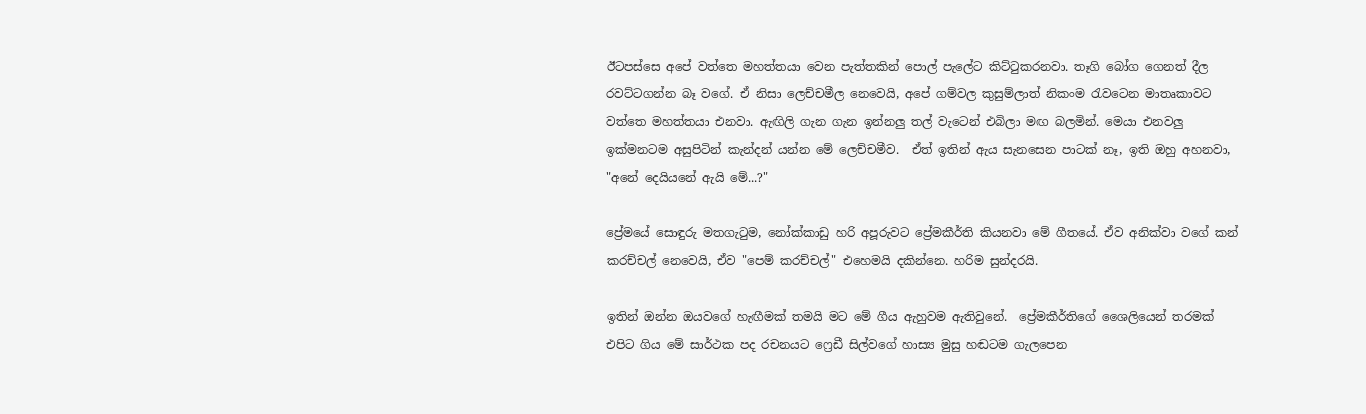ඊටපස්සෙ අපේ වත්තෙ මහත්තයා වෙන පැත්තකින් පොල් පැලේට කිට්ටුකරනවා. තෑගි බෝග ගෙනත් දීල රවට්ටගන්න බෑ වගේ. ඒ නිසා ලෙච්චමීල නෙවෙයි, අපේ ගම්වල කුසුම්ලාත් නිකංම රැවටෙන මාතෘකාවට වත්තෙ මහත්තයා එනවා. ඇඟිලි ගැන ගැන ඉන්නලු තල් වැටෙන් එබිලා මඟ බලමින්. මෙයා එනවලු ඉක්මනටම අසුපිටින් කැන්දන් යන්න මේ ලෙච්චමීව.  ඒත් ඉතින් ඇය සැනසෙන පාටක් නෑ, ඉති ඔහු අහනවා, "අනේ දෙයියනේ ඇයි මේ...?"

ප්‍රේමයේ සොඳුරු මතගැටුම, නෝක්කාඩු හරි අපූරුවට ප්‍රේමකීර්ති කියනවා මේ ගීතයේ. ඒව අනික්වා වගේ කන් කරච්චල් නෙවෙයි, ඒව "පෙම් කරච්චල්" එහෙමයි දකින්නෙ. හරිම සුන්දරයි.

ඉතින් ඔන්න ඔයවගේ හැඟීමක් තමයි මට මේ ගීය ඇහුවම ඇතිවුනේ.  ප්‍රේමකීර්තිගේ ශෛලියෙන් තරමක් එපිට ගිය මේ සාර්ථක පද රචනයට ෆ්‍රෙඩී සිල්වගේ හාස්‍ය මුසු හඬටම ගැලපෙන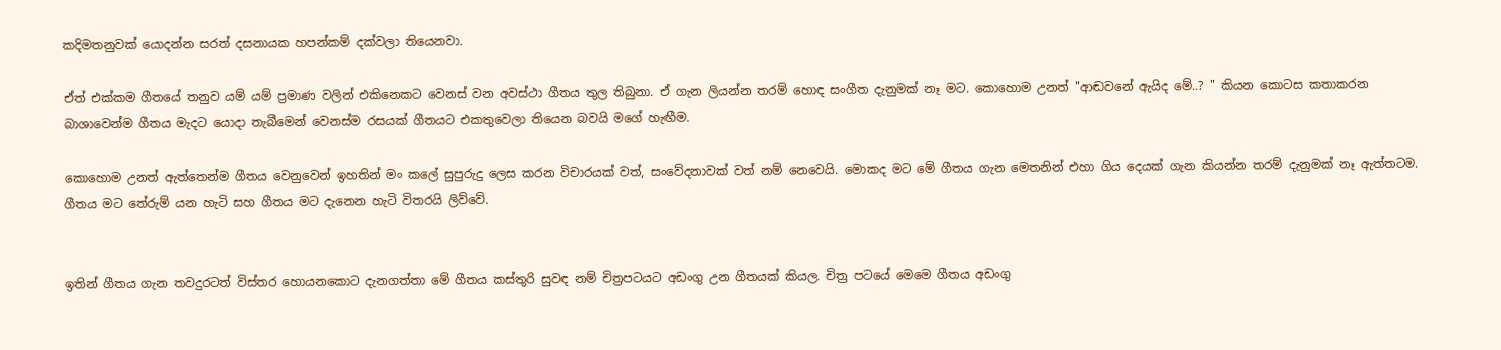කදිමතනුවක් යොදන්න සරත් දසනායක හපන්කම් දක්වලා තියෙනවා.

ඒත් එක්කම ගීතයේ තනුව යම් යම් ප්‍රමාණ වලින් එකිනෙකට වෙනස් වන අවස්ථා ගීතය තුල තිබුනා. ඒ ගැන ලියන්න තරම් හොඳ සංගීත දැනුමක් නෑ මට. කොහොම උනත් "ආඬවනේ ඇයිද මේ..? " කියන කොටස කතාකරන බාශාවෙන්ම ගීතය මැදට යොදා තැබීමෙන් වෙනස්ම රසයක් ගීතයට එකතුවෙලා තියෙන බවයි මගේ හැඟීම.

කොහොම උනත් ඇත්තෙන්ම ගීතය වෙනුවෙන් ඉහතින් මං කලේ සුපුරුදු ලෙස කරන විචාරයක් වත්, සංවේදනාවක් වත් නම් නෙවෙයි. මොකද මට මේ ගීතය ගැන මෙතනින් එහා ගිය දෙයක් ගැන කියන්න තරම් දැනුමක් නෑ ඇත්තටම. ගීතය මට තේරුම් යන හැටි සහ ගීතය මට දැනෙන හැටි විතරයි ලිව්වේ.


ඉතින් ගීතය ගැන තවදුරටත් විස්තර හොයනකොට දැනගත්තා මේ ගීතය කස්තුරි සුවඳ නම් චිත්‍රපටයට අඩංගු උන ගීතයක් කියල. චිත්‍ර පටයේ මෙමෙ ගීතය අඩංගු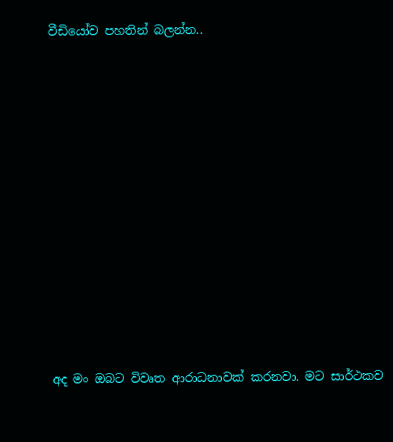වීඩියෝව පහතින් බලන්න..















අද මං ඔබට විවෘත ආරාධනාවක් කරනවා. මට සාර්ථකව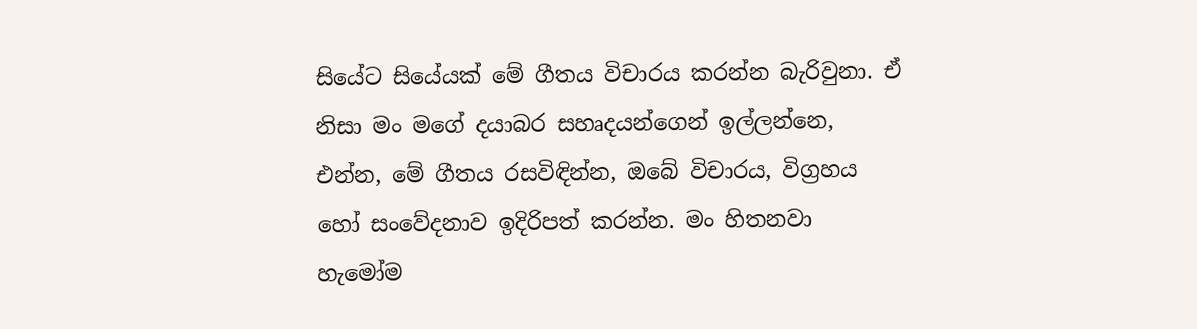සියේට සියේයක් මේ ගීතය විචාරය කරන්න බැරිවුනා. ඒ නිසා මං මගේ දයාබර සහෘදයන්ගෙන් ඉල්ලන්නෙ, එන්න, මේ ගීතය රසවිඳින්න, ඔබේ විචාරය, විග්‍රහය හෝ සංවේදනාව ඉදිරිපත් කරන්න. මං හිතනවා හැමෝම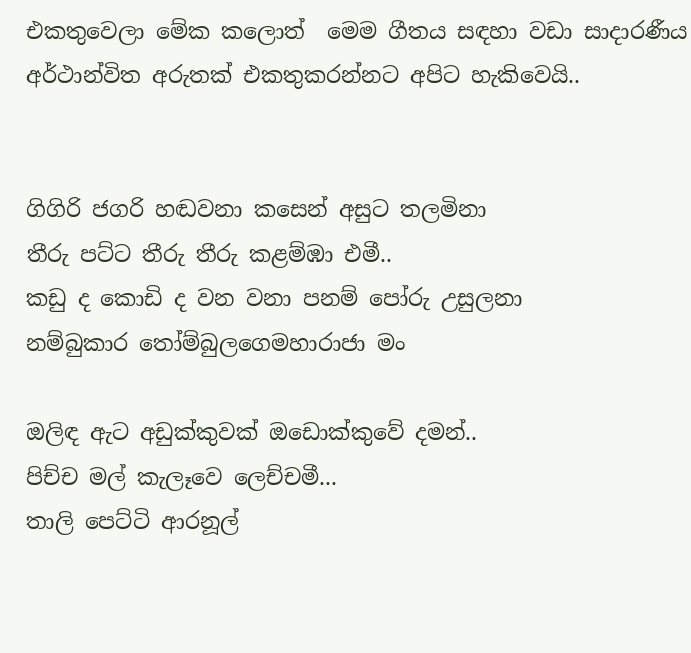එකතුවෙලා මේක කලොත්  මෙම ගීතය සඳහා වඩා සාදාරණීය අර්ථාන්විත අරුතක් එකතුකරන්නට අපිට හැකිවෙයි..


ගිගිරි ජගරි හඬවනා කසෙන් අසුට තලමිනා
තීරු පට්ට තීරු තීරු කළම්ඹා එමී..
කඩු ද කොඩි ද වන වනා පනම් පෝරු උසුලනා
නම්බුකාර තෝම්බුලගෙමහාරාජා මං

ඔලිඳ ඇට අඩුක්කුවක් ඔඩොක්කුවේ දමන්..
පිච්ච මල් කැලෑවෙ ලෙච්චමී...
තාලි පෙට්ටි ආරනූල්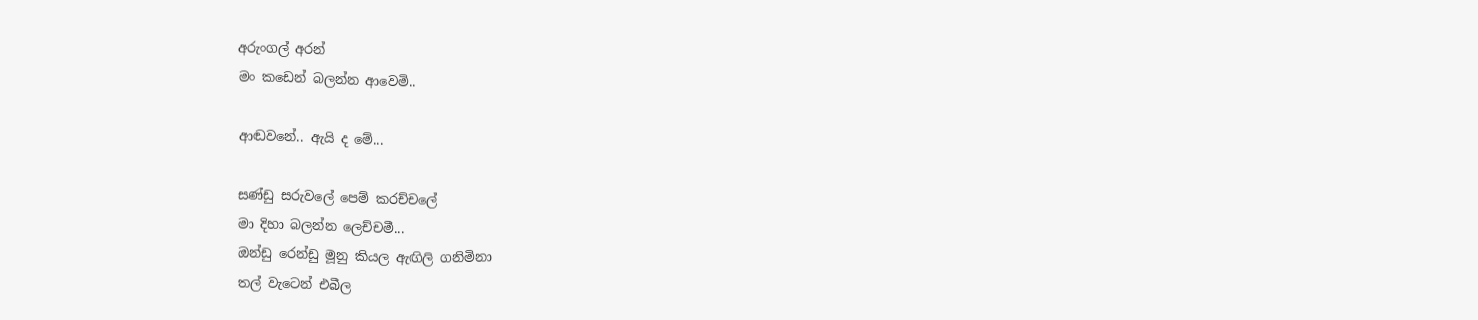අරුංගල් අරන්
මං කඩෙන් බලන්න ආවෙමි..

ආඬවනේ.. ඇයි ද මේ...

සණ්ඩු සරුවලේ පෙම් කරච්චලේ
මා දිහා බලන්න ලෙච්චමී...
ඔන්ඩු රෙන්ඩු මූනු කියල ඇඟිලි ගනිමිනා
තල් වැටෙන් එබීල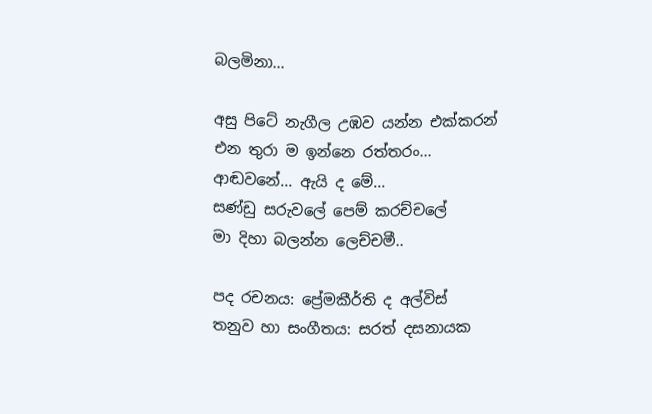බලමිනා...

අසු පිටේ නැගීල උඹව යන්න එක්කරන්
එන තුරා ම ඉන්නෙ රත්තරං...
ආඬවනේ... ඇයි ද මේ...
සණ්ඩු සරුවලේ පෙම් කරච්චලේ
මා දිහා බලන්න ලෙච්චමී..

පද රචනය: ප්‍රේමකීර්ති ද අල්විස්
තනුව හා සංගීතය: සරත් දසනායක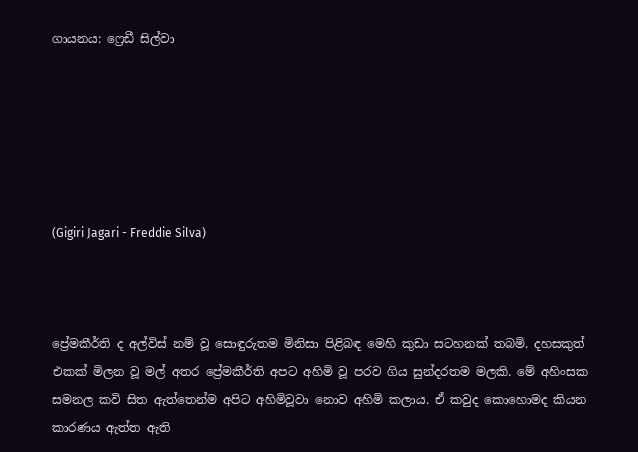ගායනය: ෆ්‍රෙඩී සිල්වා






(Gigiri Jagari - Freddie Silva)



ප්‍රේමකීර්ති ද අල්විස් නම් වූ සොඳුරුතම මිනිසා පිළිබඳ මෙහි කුඩා සටහනක් තබමි. දහසකුත් එකක් මිලන වූ මල් අතර ප්‍රේමකීර්ති අපට අහිමි වූ පරව ගිය සුන්දරතම මලකි. මේ අහිංසක සමනල කවි සිත ඇත්තෙන්ම අපිට අහිමිවූවා නොව අහිමි කලාය. ඒ කවුද කොහොමද කියන කාරණය ඇත්ත ඇති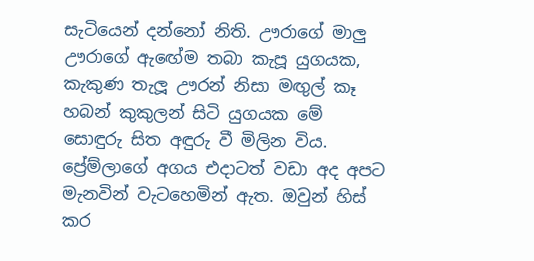සැටියෙන් දන්නෝ නිති. ඌරාගේ මාලු ඌරාගේ ඇඟේම තබා කැපූ යුගයක, කැකුණ තැලූ ඌරන් නිසා මඟුල් කෑ හබන් කුකුලන් සිටි යුගයක මේ සොඳුරු සිත අඳුරු වී මිලින විය. ප්‍රේම්ලාගේ අගය එදාටත් වඩා අද අපට මැනවින් වැටහෙමින් ඇත. ඔවුන් හිස් කර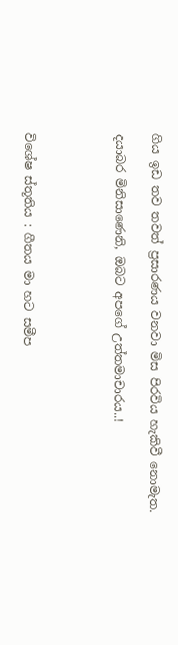ගිය ඉඩ තව තවත් ප්‍රසාරණය වනවා මිස පිරවිය හැකිවී නොමැත.

දයාබර මිනිසාණෙනි, ඔබට අපගේ උත්තමාචාරය..!




විශේෂ ස්තූතිය : ගීතය මා හට සමීප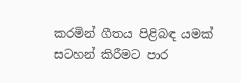කරමින් ගීතය පිළිබඳ යමක් සටහන් කිරීමට පාර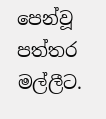පෙන්වූ පත්තර මල්ලීට.